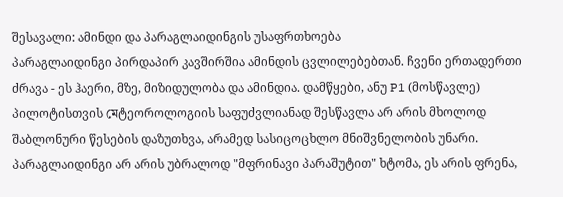შესავალი: ამინდი და პარაგლაიდინგის უსაფრთხოება
პარაგლაიდინგი პირდაპირ კავშირშია ამინდის ცვლილებებთან. ჩვენი ერთადერთი ძრავა - ეს ჰაერი, მზე, მიზიდულობა და ამინდია. დამწყები, ანუ P1 (მოსწავლე) პილოტისთვის মেტეოროლოგიის საფუძვლიანად შესწავლა არ არის მხოლოდ შაბლონური წესების დაზუთხვა, არამედ სასიცოცხლო მნიშვნელობის უნარი. პარაგლაიდინგი არ არის უბრალოდ "მფრინავი პარაშუტით" ხტომა, ეს არის ფრენა,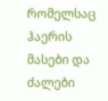რომელსაც ჰაერის მასები და ძალები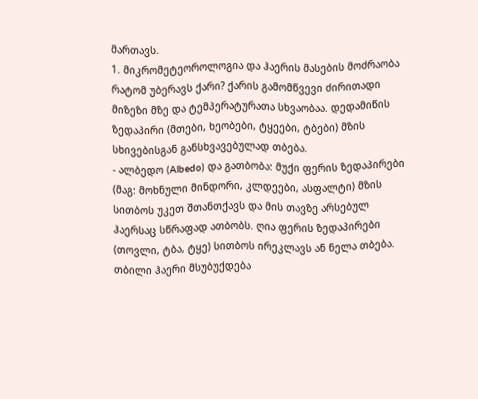მართავს.
1. მიკრომეტეოროლოგია და ჰაერის მასების მოძრაობა
რატომ უბერავს ქარი? ქარის გამომწვევი ძირითადი მიზეზი მზე და ტემპერატურათა სხვაობაა. დედამიწის ზედაპირი (მთები, ხეობები, ტყეები, ტბები) მზის სხივებისგან განსხვავებულად თბება.
- ალბედო (Albedo) და გათბობა: მუქი ფერის ზედაპირები (მაგ: მოხნული მინდორი, კლდეები, ასფალტი) მზის სითბოს უკეთ შთანთქავს და მის თავზე არსებულ ჰაერსაც სწრაფად ათბობს. ღია ფერის ზედაპირები (თოვლი, ტბა, ტყე) სითბოს ირეკლავს ან ნელა თბება. თბილი ჰაერი მსუბუქდება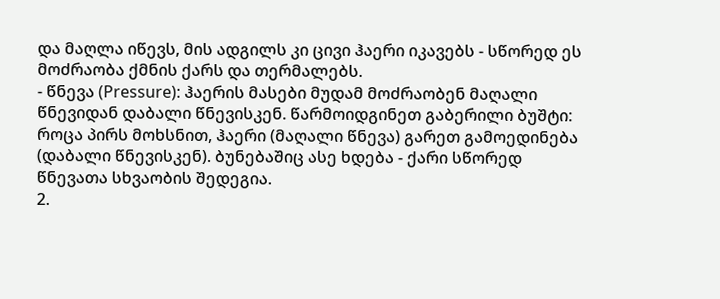და მაღლა იწევს, მის ადგილს კი ცივი ჰაერი იკავებს - სწორედ ეს მოძრაობა ქმნის ქარს და თერმალებს.
- წნევა (Pressure): ჰაერის მასები მუდამ მოძრაობენ მაღალი წნევიდან დაბალი წნევისკენ. წარმოიდგინეთ გაბერილი ბუშტი: როცა პირს მოხსნით, ჰაერი (მაღალი წნევა) გარეთ გამოედინება (დაბალი წნევისკენ). ბუნებაშიც ასე ხდება - ქარი სწორედ წნევათა სხვაობის შედეგია.
2.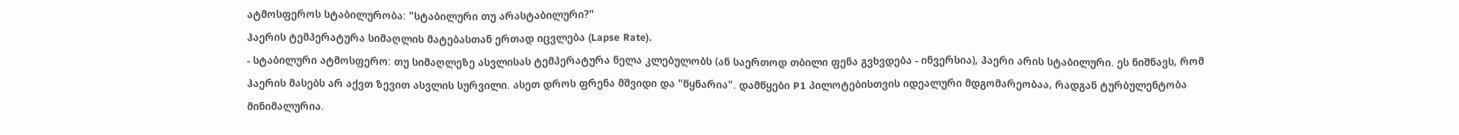ატმოსფეროს სტაბილურობა: "სტაბილური თუ არასტაბილური?"
ჰაერის ტემპერატურა სიმაღლის მატებასთან ერთად იცვლება (Lapse Rate).
- სტაბილური ატმოსფერო: თუ სიმაღლეზე ასვლისას ტემპერატურა ნელა კლებულობს (ან საერთოდ თბილი ფენა გვხვდება - ინვერსია), ჰაერი არის სტაბილური. ეს ნიშნავს, რომ ჰაერის მასებს არ აქვთ ზევით ასვლის სურვილი. ასეთ დროს ფრენა მშვიდი და "წყნარია". დამწყები P1 პილოტებისთვის იდეალური მდგომარეობაა, რადგან ტურბულენტობა მინიმალურია.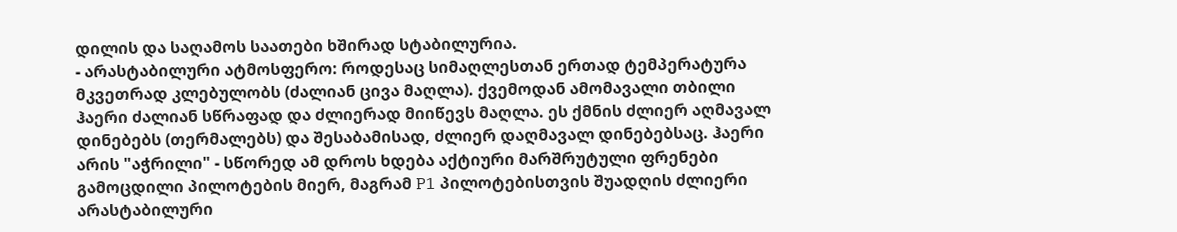დილის და საღამოს საათები ხშირად სტაბილურია.
- არასტაბილური ატმოსფერო: როდესაც სიმაღლესთან ერთად ტემპერატურა მკვეთრად კლებულობს (ძალიან ცივა მაღლა). ქვემოდან ამომავალი თბილი ჰაერი ძალიან სწრაფად და ძლიერად მიიწევს მაღლა. ეს ქმნის ძლიერ აღმავალ დინებებს (თერმალებს) და შესაბამისად, ძლიერ დაღმავალ დინებებსაც. ჰაერი არის "აჭრილი" - სწორედ ამ დროს ხდება აქტიური მარშრუტული ფრენები გამოცდილი პილოტების მიერ, მაგრამ P1 პილოტებისთვის შუადღის ძლიერი არასტაბილური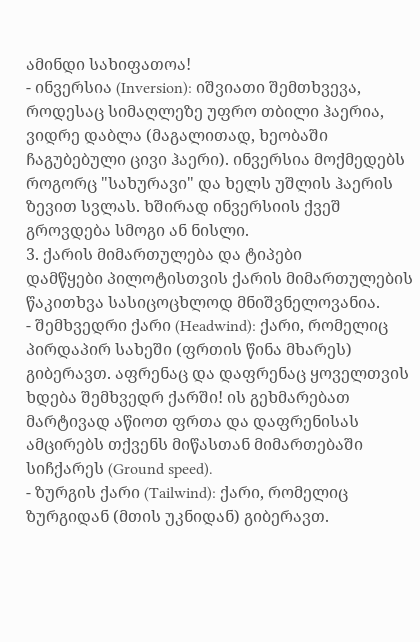ამინდი სახიფათოა!
- ინვერსია (Inversion): იშვიათი შემთხვევა, როდესაც სიმაღლეზე უფრო თბილი ჰაერია, ვიდრე დაბლა (მაგალითად, ხეობაში ჩაგუბებული ცივი ჰაერი). ინვერსია მოქმედებს როგორც "სახურავი" და ხელს უშლის ჰაერის ზევით სვლას. ხშირად ინვერსიის ქვეშ გროვდება სმოგი ან ნისლი.
3. ქარის მიმართულება და ტიპები
დამწყები პილოტისთვის ქარის მიმართულების წაკითხვა სასიცოცხლოდ მნიშვნელოვანია.
- შემხვედრი ქარი (Headwind): ქარი, რომელიც პირდაპირ სახეში (ფრთის წინა მხარეს) გიბერავთ. აფრენაც და დაფრენაც ყოველთვის ხდება შემხვედრ ქარში! ის გეხმარებათ მარტივად აწიოთ ფრთა და დაფრენისას ამცირებს თქვენს მიწასთან მიმართებაში სიჩქარეს (Ground speed).
- ზურგის ქარი (Tailwind): ქარი, რომელიც ზურგიდან (მთის უკნიდან) გიბერავთ.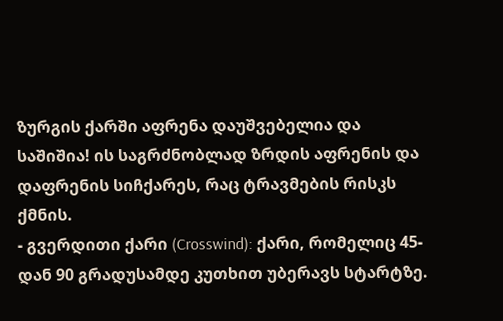ზურგის ქარში აფრენა დაუშვებელია და საშიშია! ის საგრძნობლად ზრდის აფრენის და დაფრენის სიჩქარეს, რაც ტრავმების რისკს ქმნის.
- გვერდითი ქარი (Crosswind): ქარი, რომელიც 45-დან 90 გრადუსამდე კუთხით უბერავს სტარტზე.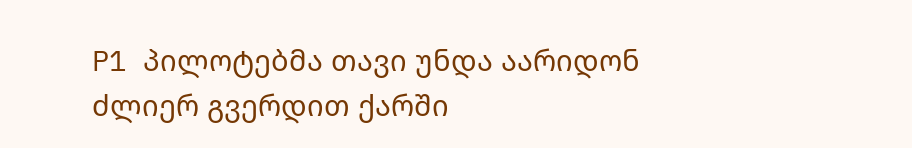P1 პილოტებმა თავი უნდა აარიდონ ძლიერ გვერდით ქარში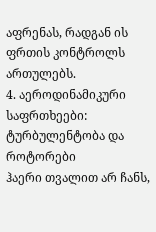აფრენას, რადგან ის ფრთის კონტროლს ართულებს.
4. აეროდინამიკური საფრთხეები: ტურბულენტობა და როტორები
ჰაერი თვალით არ ჩანს,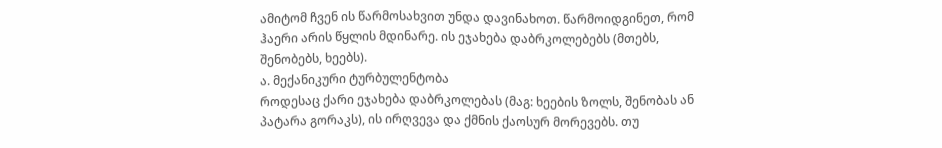ამიტომ ჩვენ ის წარმოსახვით უნდა დავინახოთ. წარმოიდგინეთ, რომ ჰაერი არის წყლის მდინარე. ის ეჯახება დაბრკოლებებს (მთებს, შენობებს, ხეებს).
ა. მექანიკური ტურბულენტობა
როდესაც ქარი ეჯახება დაბრკოლებას (მაგ: ხეების ზოლს, შენობას ან პატარა გორაკს), ის ირღვევა და ქმნის ქაოსურ მორევებს. თუ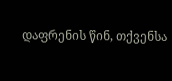დაფრენის წინ, თქვენსა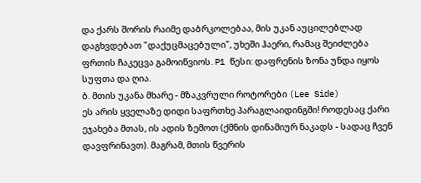და ქარს შორის რაიმე დაბრკოლებაა, მის უკან აუცილებლად დაგხვდებათ "დაქუცმაცებული", უხეში ჰაერი, რამაც შეიძლება ფრთის ჩაკეცვა გამოიწვიოს. P1 წესი: დაფრენის ზონა უნდა იყოს სუფთა და ღია.
ბ. მთის უკანა მხარე - მზაკვრული როტორები (Lee Side)
ეს არის ყველაზე დიდი საფრთხე პარაგლაიდინგში! როდესაც ქარი ეჯახება მთას, ის ადის ზემოთ (ქმნის დინამიურ ნაკადს - სადაც ჩვენ დავფრინავთ). მაგრამ, მთის წვერის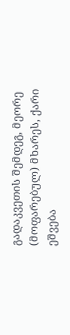გადაკვეთის შემდეგ, მეორე (მოფარებულ) მხარეს, ქარი ეშვება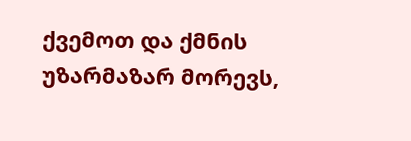ქვემოთ და ქმნის უზარმაზარ მორევს,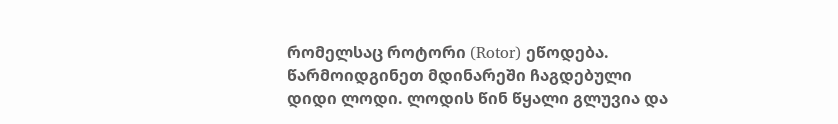რომელსაც როტორი (Rotor) ეწოდება.
წარმოიდგინეთ მდინარეში ჩაგდებული დიდი ლოდი. ლოდის წინ წყალი გლუვია და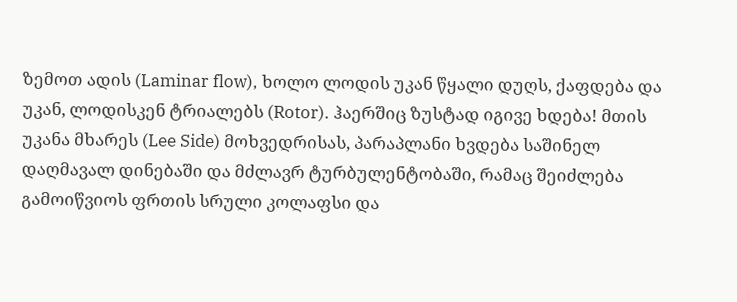ზემოთ ადის (Laminar flow), ხოლო ლოდის უკან წყალი დუღს, ქაფდება და უკან, ლოდისკენ ტრიალებს (Rotor). ჰაერშიც ზუსტად იგივე ხდება! მთის უკანა მხარეს (Lee Side) მოხვედრისას, პარაპლანი ხვდება საშინელ დაღმავალ დინებაში და მძლავრ ტურბულენტობაში, რამაც შეიძლება გამოიწვიოს ფრთის სრული კოლაფსი და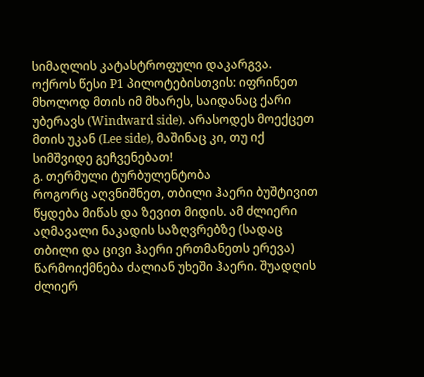სიმაღლის კატასტროფული დაკარგვა.
ოქროს წესი P1 პილოტებისთვის: იფრინეთ მხოლოდ მთის იმ მხარეს, საიდანაც ქარი უბერავს (Windward side). არასოდეს მოექცეთ მთის უკან (Lee side), მაშინაც კი, თუ იქ სიმშვიდე გეჩვენებათ!
გ. თერმული ტურბულენტობა
როგორც აღვნიშნეთ, თბილი ჰაერი ბუშტივით წყდება მიწას და ზევით მიდის. ამ ძლიერი აღმავალი ნაკადის საზღვრებზე (სადაც თბილი და ცივი ჰაერი ერთმანეთს ერევა) წარმოიქმნება ძალიან უხეში ჰაერი. შუადღის ძლიერ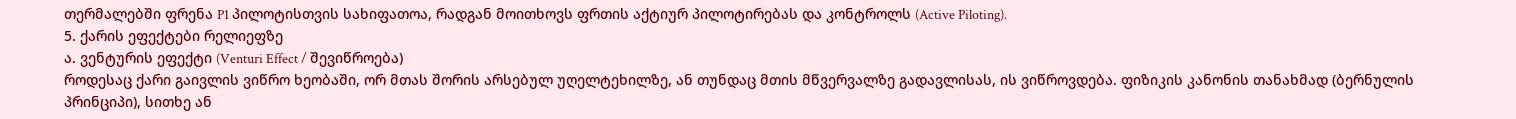თერმალებში ფრენა P1 პილოტისთვის სახიფათოა, რადგან მოითხოვს ფრთის აქტიურ პილოტირებას და კონტროლს (Active Piloting).
5. ქარის ეფექტები რელიეფზე
ა. ვენტურის ეფექტი (Venturi Effect / შევიწროება)
როდესაც ქარი გაივლის ვიწრო ხეობაში, ორ მთას შორის არსებულ უღელტეხილზე, ან თუნდაც მთის მწვერვალზე გადავლისას, ის ვიწროვდება. ფიზიკის კანონის თანახმად (ბერნულის პრინციპი), სითხე ან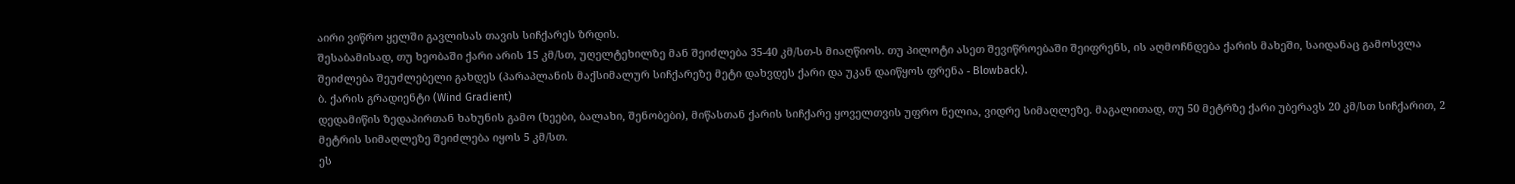აირი ვიწრო ყელში გავლისას თავის სიჩქარეს ზრდის.
შესაბამისად, თუ ხეობაში ქარი არის 15 კმ/სთ, უღელტეხილზე მან შეიძლება 35-40 კმ/სთ-ს მიაღწიოს. თუ პილოტი ასეთ შევიწროებაში შეიფრენს, ის აღმოჩნდება ქარის მახეში, საიდანაც გამოსვლა შეიძლება შეუძლებელი გახდეს (პარაპლანის მაქსიმალურ სიჩქარეზე მეტი დახვდეს ქარი და უკან დაიწყოს ფრენა - Blowback).
ბ. ქარის გრადიენტი (Wind Gradient)
დედამიწის ზედაპირთან ხახუნის გამო (ხეები, ბალახი, შენობები), მიწასთან ქარის სიჩქარე ყოველთვის უფრო ნელია, ვიდრე სიმაღლეზე. მაგალითად, თუ 50 მეტრზე ქარი უბერავს 20 კმ/სთ სიჩქარით, 2 მეტრის სიმაღლეზე შეიძლება იყოს 5 კმ/სთ.
ეს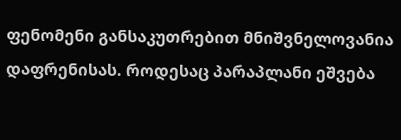ფენომენი განსაკუთრებით მნიშვნელოვანია დაფრენისას. როდესაც პარაპლანი ეშვება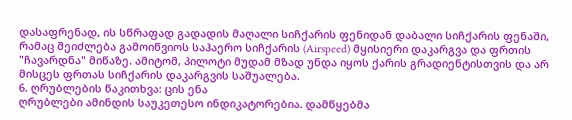დასაფრენად, ის სწრაფად გადადის მაღალი სიჩქარის ფენიდან დაბალი სიჩქარის ფენაში, რამაც შეიძლება გამოიწვიოს საჰაერო სიჩქარის (Airspeed) მყისიერი დაკარგვა და ფრთის "ჩავარდნა" მიწაზე. ამიტომ, პილოტი მუდამ მზად უნდა იყოს ქარის გრადიენტისთვის და არ მისცეს ფრთას სიჩქარის დაკარგვის საშუალება.
6. ღრუბლების წაკითხვა: ცის ენა
ღრუბლები ამინდის საუკეთესო ინდიკატორებია. დამწყებმა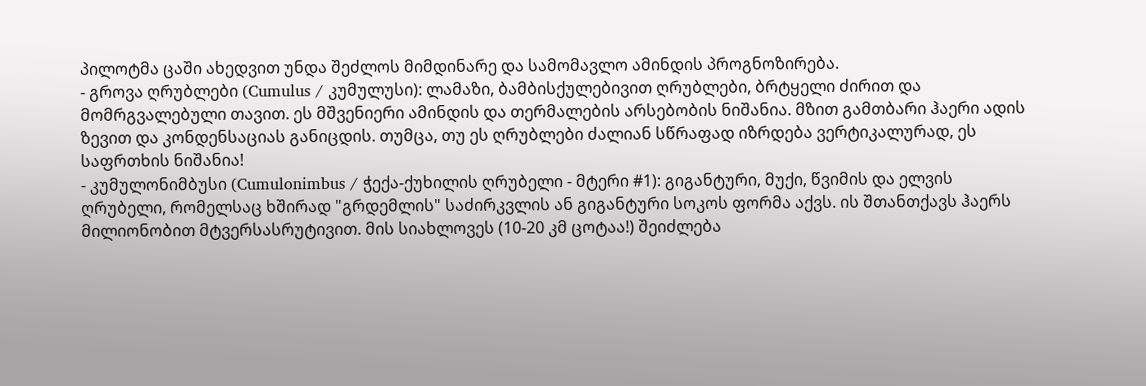პილოტმა ცაში ახედვით უნდა შეძლოს მიმდინარე და სამომავლო ამინდის პროგნოზირება.
- გროვა ღრუბლები (Cumulus / კუმულუსი): ლამაზი, ბამბისქულებივით ღრუბლები, ბრტყელი ძირით და მომრგვალებული თავით. ეს მშვენიერი ამინდის და თერმალების არსებობის ნიშანია. მზით გამთბარი ჰაერი ადის ზევით და კონდენსაციას განიცდის. თუმცა, თუ ეს ღრუბლები ძალიან სწრაფად იზრდება ვერტიკალურად, ეს საფრთხის ნიშანია!
- კუმულონიმბუსი (Cumulonimbus / ჭექა-ქუხილის ღრუბელი - მტერი #1): გიგანტური, მუქი, წვიმის და ელვის ღრუბელი, რომელსაც ხშირად "გრდემლის" საძირკვლის ან გიგანტური სოკოს ფორმა აქვს. ის შთანთქავს ჰაერს მილიონობით მტვერსასრუტივით. მის სიახლოვეს (10-20 კმ ცოტაა!) შეიძლება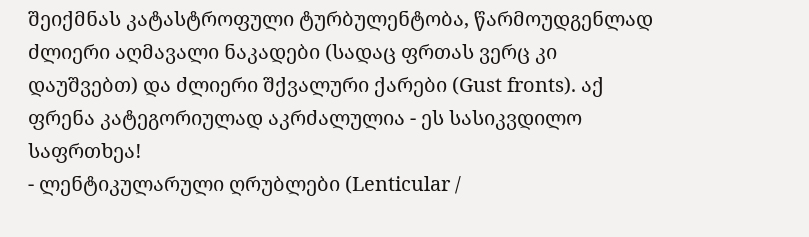შეიქმნას კატასტროფული ტურბულენტობა, წარმოუდგენლად ძლიერი აღმავალი ნაკადები (სადაც ფრთას ვერც კი დაუშვებთ) და ძლიერი შქვალური ქარები (Gust fronts). აქ ფრენა კატეგორიულად აკრძალულია - ეს სასიკვდილო საფრთხეა!
- ლენტიკულარული ღრუბლები (Lenticular /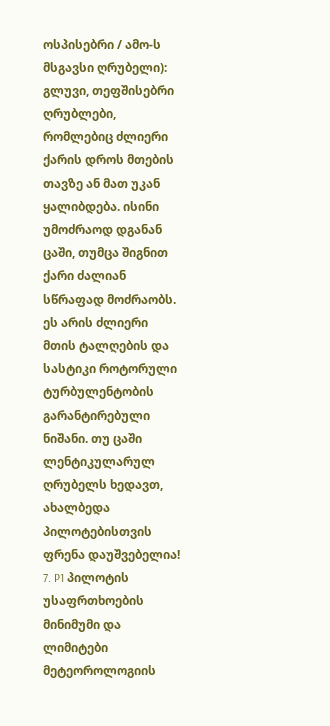ოსპისებრი / ამო-ს მსგავსი ღრუბელი): გლუვი, თეფშისებრი ღრუბლები, რომლებიც ძლიერი ქარის დროს მთების თავზე ან მათ უკან ყალიბდება. ისინი უმოძრაოდ დგანან ცაში, თუმცა შიგნით ქარი ძალიან სწრაფად მოძრაობს. ეს არის ძლიერი მთის ტალღების და სასტიკი როტორული ტურბულენტობის გარანტირებული ნიშანი. თუ ცაში ლენტიკულარულ ღრუბელს ხედავთ, ახალბედა პილოტებისთვის ფრენა დაუშვებელია!
7. P1 პილოტის უსაფრთხოების მინიმუმი და ლიმიტები
მეტეოროლოგიის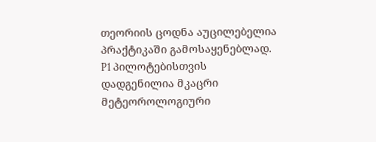თეორიის ცოდნა აუცილებელია პრაქტიკაში გამოსაყენებლად. P1 პილოტებისთვის დადგენილია მკაცრი მეტეოროლოგიური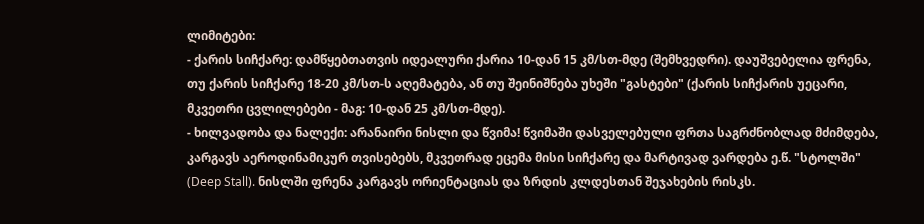ლიმიტები:
- ქარის სიჩქარე: დამწყებთათვის იდეალური ქარია 10-დან 15 კმ/სთ-მდე (შემხვედრი). დაუშვებელია ფრენა, თუ ქარის სიჩქარე 18-20 კმ/სთ-ს აღემატება, ან თუ შეინიშნება უხეში "გასტები" (ქარის სიჩქარის უეცარი, მკვეთრი ცვლილებები - მაგ: 10-დან 25 კმ/სთ-მდე).
- ხილვადობა და ნალექი: არანაირი ნისლი და წვიმა! წვიმაში დასველებული ფრთა საგრძნობლად მძიმდება, კარგავს აეროდინამიკურ თვისებებს, მკვეთრად ეცემა მისი სიჩქარე და მარტივად ვარდება ე.წ. "სტოლში" (Deep Stall). ნისლში ფრენა კარგავს ორიენტაციას და ზრდის კლდესთან შეჯახების რისკს.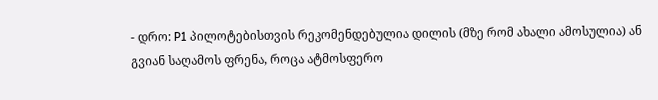- დრო: P1 პილოტებისთვის რეკომენდებულია დილის (მზე რომ ახალი ამოსულია) ან გვიან საღამოს ფრენა, როცა ატმოსფერო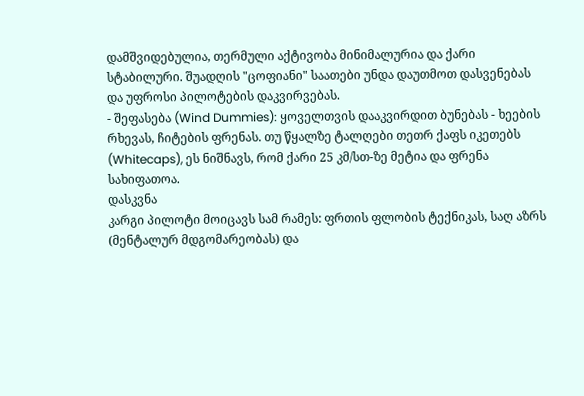დამშვიდებულია, თერმული აქტივობა მინიმალურია და ქარი სტაბილური. შუადღის "ცოფიანი" საათები უნდა დაუთმოთ დასვენებას და უფროსი პილოტების დაკვირვებას.
- შეფასება (Wind Dummies): ყოველთვის დააკვირდით ბუნებას - ხეების რხევას, ჩიტების ფრენას. თუ წყალზე ტალღები თეთრ ქაფს იკეთებს (Whitecaps), ეს ნიშნავს, რომ ქარი 25 კმ/სთ-ზე მეტია და ფრენა სახიფათოა.
დასკვნა
კარგი პილოტი მოიცავს სამ რამეს: ფრთის ფლობის ტექნიკას, საღ აზრს (მენტალურ მდგომარეობას) და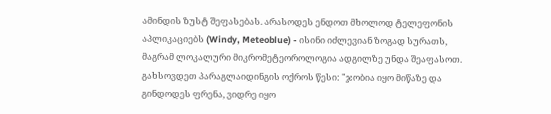ამინდის ზუსტ შეფასებას. არასოდეს ენდოთ მხოლოდ ტელეფონის აპლიკაციებს (Windy, Meteoblue) - ისინი იძლევიან ზოგად სურათს, მაგრამ ლოკალური მიკრომეტეოროლოგია ადგილზე უნდა შეაფასოთ. გახსოვდეთ პარაგლაიდინგის ოქროს წესი: "ჯობია იყო მიწაზე და გინდოდეს ფრენა, ვიდრე იყო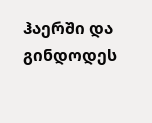ჰაერში და გინდოდეს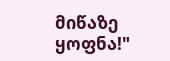მიწაზე ყოფნა!"